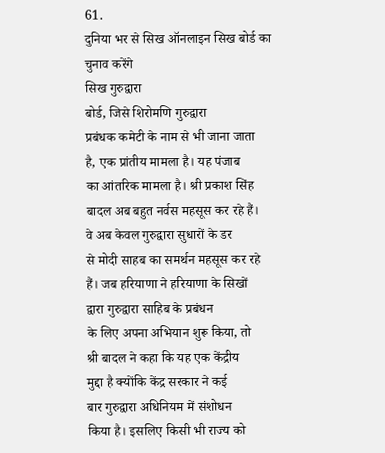61.
दुनिया भर से सिख ऑनलाइन सिख बोर्ड का
चुनाव करेंगे
सिख गुरुद्वारा
बोर्ड, जिसे शिरोमणि गुरुद्वारा
प्रबंधक कमेटी के नाम से भी जाना जाता
है, एक प्रांतीय मामला है। यह पंजाब
का आंतरिक मामला है। श्री प्रकाश सिंह
बादल अब बहुत नर्वस महसूस कर रहे हैं।
वे अब केवल गुरुद्वारा सुधारों के डर
से मोदी साहब का समर्थन महसूस कर रहे
हैं। जब हरियाणा ने हरियाणा के सिखों
द्वारा गुरुद्वारा साहिब के प्रबंधन
के लिए अपना अभियान शुरू किया, तो
श्री बादल ने कहा कि यह एक केंद्रीय
मुद्दा है क्योंकि केंद्र सरकार ने कई
बार गुरुद्वारा अधिनियम में संशोधन
किया है। इसलिए किसी भी राज्य को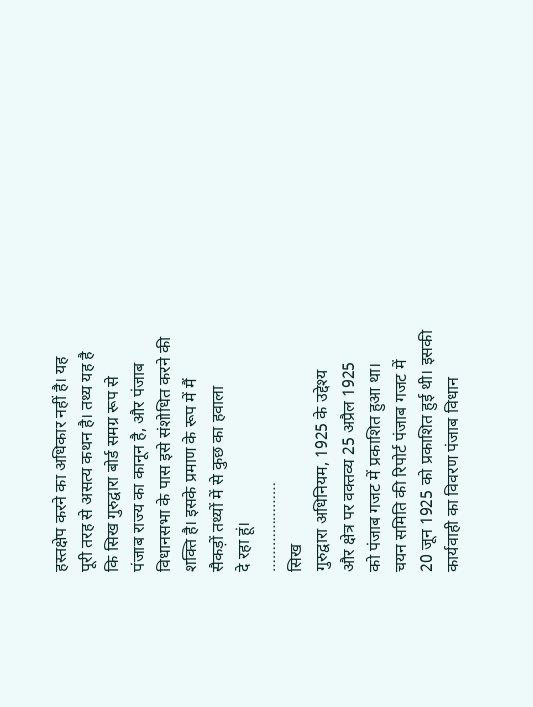हस्तक्षेप करने का अधिकार नहीं है। यह
पूरी तरह से असत्य कथन है। तथ्य यह है
कि सिख गुरुद्वारा बोर्ड समग्र रूप से
पंजाब राज्य का कानून है, और पंजाब
विधानसभा के पास इसे संशोधित करने की
शक्ति है। इसके प्रमाण के रूप में मैं
सैकड़ों तथ्यों में से कुछ का हवाला
दे रहा हूं।
…………………
सिख
गुरुद्वारा अधिनियम, 1925 के उद्देश्य
और क्षेत्र पर वक्तव्य 25 अप्रैल 1925
को पंजाब गजट में प्रकाशित हुआ था।
चयन समिति की रिपोर्ट पंजाब गजट में
20 जून 1925 को प्रकाशित हुई थी। इसकी
कार्यवाही का विवरण पंजाब विधान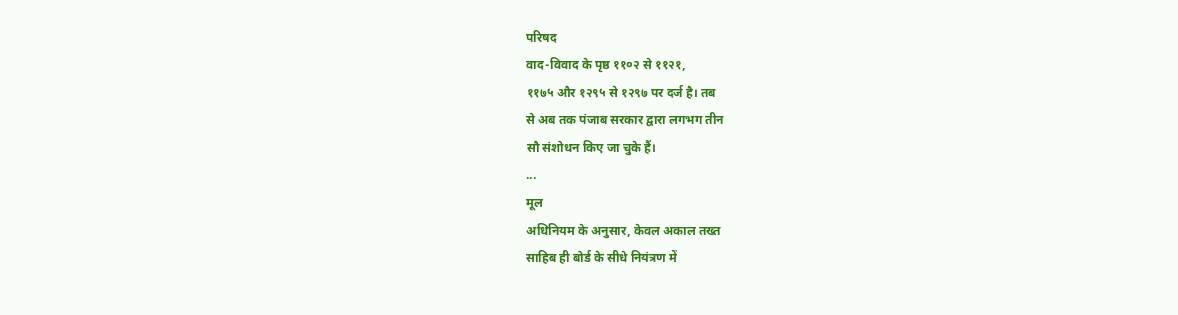परिषद
वाद-विवाद के पृष्ठ ११०२ से ११२१,
११७५ और १२९५ से १२९७ पर दर्ज है। तब
से अब तक पंजाब सरकार द्वारा लगभग तीन
सौ संशोधन किए जा चुके हैं।
...
मूल
अधिनियम के अनुसार, केवल अकाल तख्त
साहिब ही बोर्ड के सीधे नियंत्रण में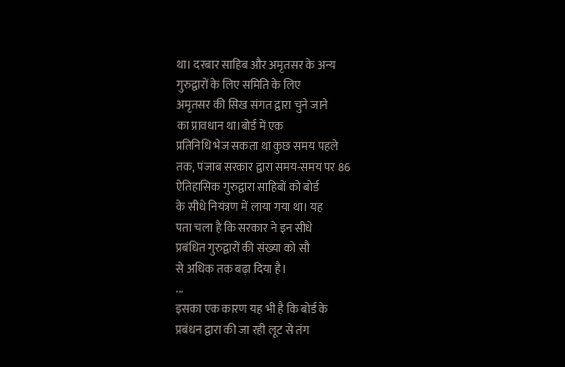था। दरबार साहिब और अमृतसर के अन्य
गुरुद्वारों के लिए समिति के लिए
अमृतसर की सिख संगत द्वारा चुने जाने
का प्रावधान था।बोर्ड में एक
प्रतिनिधि भेज सकता था कुछ समय पहले
तक, पंजाब सरकार द्वारा समय-समय पर 86
ऐतिहासिक गुरुद्वारा साहिबों को बोर्ड
के सीधे नियंत्रण में लाया गया था। यह
पता चला है कि सरकार ने इन सीधे
प्रबंधित गुरुद्वारों की संख्या को सौ
से अधिक तक बढ़ा दिया है।
...
इसका एक कारण यह भी है कि बोर्ड के
प्रबंधन द्वारा की जा रही लूट से तंग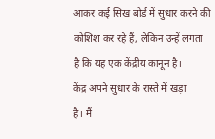आकर कई सिख बोर्ड में सुधार करने की
कोशिश कर रहे हैं, लेकिन उन्हें लगता
है कि यह एक केंद्रीय कानून है।
केंद्र अपने सुधार के रास्ते में खड़ा
है। मैं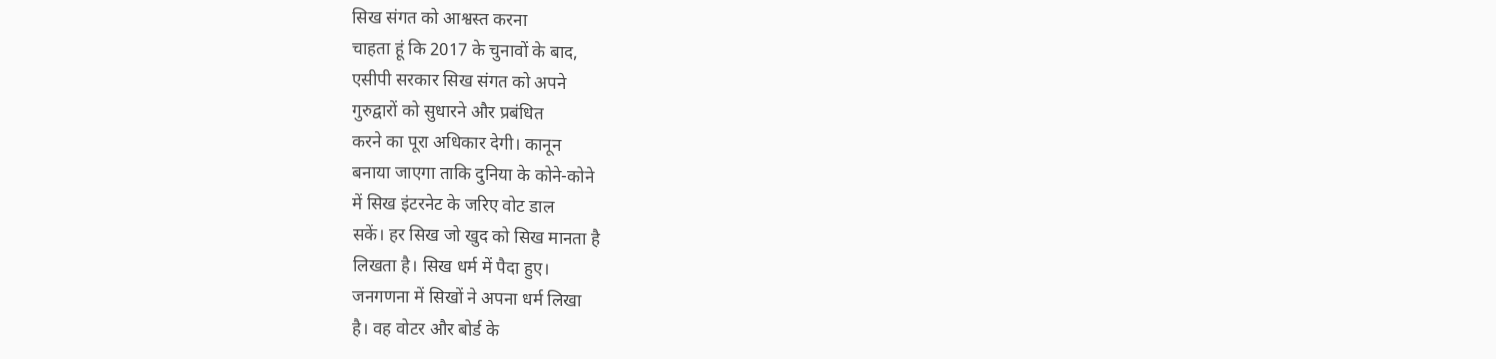सिख संगत को आश्वस्त करना
चाहता हूं कि 2017 के चुनावों के बाद,
एसीपी सरकार सिख संगत को अपने
गुरुद्वारों को सुधारने और प्रबंधित
करने का पूरा अधिकार देगी। कानून
बनाया जाएगा ताकि दुनिया के कोने-कोने
में सिख इंटरनेट के जरिए वोट डाल
सकें। हर सिख जो खुद को सिख मानता है
लिखता है। सिख धर्म में पैदा हुए।
जनगणना में सिखों ने अपना धर्म लिखा
है। वह वोटर और बोर्ड के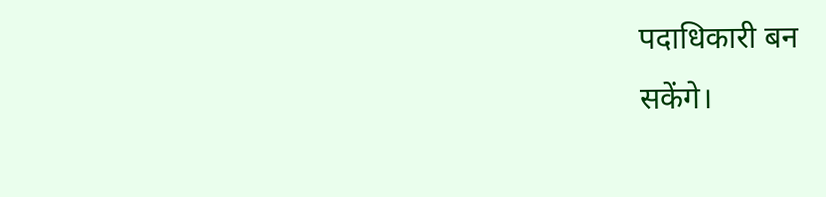पदाधिकारी बन
सकेंगे।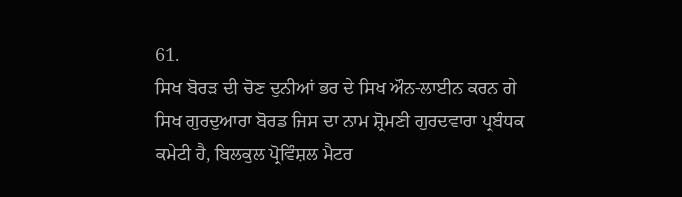61.
ਸਿਖ ਬੋਰੜ ਦੀ ਚੋਣ ਦੁਨੀਆਂ ਭਰ ਦੇ ਸਿਖ ਔਨ-ਲਾਈਨ ਕਰਨ ਗੇ
ਸਿਖ ਗੁਰਦੁਆਰਾ ਬੋਰਡ ਜਿਸ ਦਾ ਨਾਮ ਸ਼੍ਰੋਮਣੀ ਗੁਰਦਵਾਰਾ ਪ੍ਰਬੰਧਕ ਕਮੇਟੀ ਹੈ, ਬਿਲਕੁਲ ਪ੍ਰੋਵਿੰਸ਼ਲ ਮੈਟਰ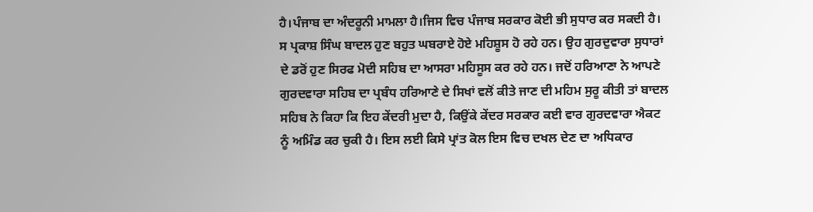ਹੈ।ਪੰਜਾਬ ਦਾ ਅੰਦਰੂਨੀ ਮਾਮਲਾ ਹੈ।ਜਿਸ ਵਿਚ ਪੰਜਾਬ ਸਰਕਾਰ ਕੋਈ ਭੀ ਸੁਧਾਰ ਕਰ ਸਕਦੀ ਹੈ। ਸ ਪ੍ਰਕਾਸ਼ ਸਿੰਘ ਬਾਦਲ ਹੁਣ ਬਹੁਤ ਘਬਰਾਏ ਹੋਏ ਮਹਿਸ਼ੂਸ ਹੋ ਰਹੇ ਹਨ। ਉਹ ਗੁਰਦੁਵਾਰਾ ਸੁਧਾਰਾਂ ਦੇ ਡਰੋਂ ਹੁਣ ਸਿਰਫ ਮੋਦੀ ਸਹਿਬ ਦਾ ਆਸਰਾ ਮਹਿਸੂਸ ਕਰ ਰਹੇ ਹਨ। ਜਦੋਂ ਹਰਿਆਣਾ ਨੇ ਆਪਣੇ ਗੁਰਦਵਾਰਾ ਸਹਿਬ ਦਾ ਪ੍ਰਬੰਧ ਹਰਿਆਣੇ ਦੇ ਸਿਖਾਂ ਵਲੋਂ ਕੀਤੇ ਜਾਣ ਦੀ ਮਹਿਮ ਸੁਰੂ ਕੀਤੀ ਤਾਂ ਬਾਦਲ ਸਹਿਬ ਨੇ ਕਿਹਾ ਕਿ ਇਹ ਕੇਂਦਰੀ ਮੁਦਾ ਹੈ, ਕਿਉਂਕੇ ਕੇਂਦਰ ਸਰਕਾਰ ਕਈ ਵਾਰ ਗੁਰਦਵਾਰਾ ਐਕਟ ਨੂੰ ਅਮਿੰਡ ਕਰ ਚੁਕੀ ਹੈ। ਇਸ ਲਈ ਕਿਸੇ ਪ੍ਰਾਂਤ ਕੋਲ ਇਸ ਵਿਚ ਦਖਲ ਦੇਣ ਦਾ ਅਧਿਕਾਰ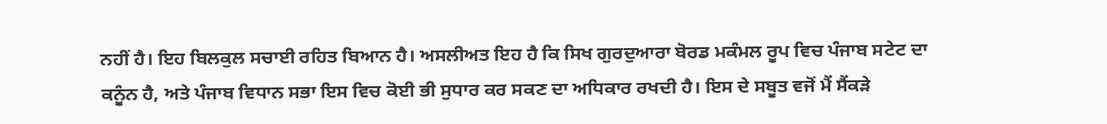ਨਹੀਂ ਹੈ। ਇਹ ਬਿਲਕੁਲ ਸਚਾਈ ਰਹਿਤ ਬਿਆਨ ਹੈ। ਅਸਲੀਅਤ ਇਹ ਹੈ ਕਿ ਸਿਖ ਗੁਰਦੁਆਰਾ ਬੋਰਡ ਮਕੰਮਲ ਰੂਪ ਵਿਚ ਪੰਜਾਬ ਸਟੇਟ ਦਾ ਕਨੂੰਨ ਹੈ, ਅਤੇ ਪੰਜਾਬ ਵਿਧਾਨ ਸਭਾ ਇਸ ਵਿਚ ਕੋਈ ਭੀ ਸੁਧਾਰ ਕਰ ਸਕਣ ਦਾ ਅਧਿਕਾਰ ਰਖਦੀ ਹੈ। ਇਸ ਦੇ ਸਬੂਤ ਵਜੋਂ ਮੈਂ ਸੈਂਕੜੇ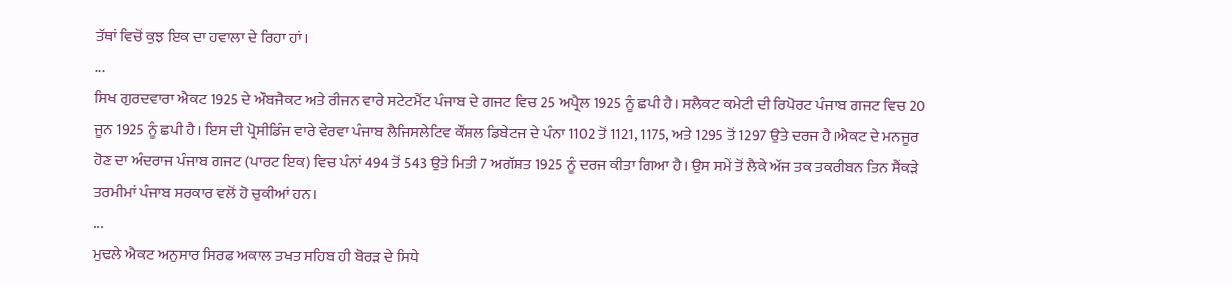ਤੱਥਾਂ ਵਿਚੋਂ ਕੁਝ ਇਕ ਦਾ ਹਵਾਲਾ ਦੇ ਰਿਹਾ ਹਾਂ।
...
ਸਿਖ ਗੁਰਦਵਾਰਾ ਐਕਟ 1925 ਦੇ ਔਬਜੈਕਟ ਅਤੇ ਰੀਜਨ ਵਾਰੇ ਸਟੇਟਮੈਂਟ ਪੰਜਾਬ ਦੇ ਗਜਟ ਵਿਚ 25 ਅਪ੍ਰੈਲ 1925 ਨੂੰ ਛਪੀ ਹੈ। ਸਲੈਕਟ ਕਮੇਟੀ ਦੀ ਰਿਪੋਰਟ ਪੰਜਾਬ ਗਜਟ ਵਿਚ 20 ਜੂਨ 1925 ਨੂੰ ਛਪੀ ਹੈ। ਇਸ ਦੀ ਪ੍ਰੋਸੀਡਿੰਜ ਵਾਰੇ ਵੇਰਵਾ ਪੰਜਾਬ ਲੈਜਿਸਲੇਟਿਵ ਕੌਂਸ਼ਲ ਡਿਬੇਟਜ ਦੇ ਪੰਨਾ 1102 ਤੋਂ 1121, 1175, ਅਤੇ 1295 ਤੋਂ 1297 ਉਤੇ ਦਰਜ ਹੈ।ਐਕਟ ਦੇ ਮਨਜੂਰ ਹੋਣ ਦਾ ਅੰਦਰਾਜ ਪੰਜਾਬ ਗਜਟ (ਪਾਰਟ ਇਕ) ਵਿਚ ਪੰਨਾਂ 494 ਤੋਂ 543 ਉਤੇ ਮਿਤੀ 7 ਅਗੱਸ਼ਤ 1925 ਨੂੰ ਦਰਜ ਕੀਤਾ ਗਿਆ ਹੈ। ਉਸ ਸਮੇਂ ਤੋਂ ਲੈਕੇ ਅੱਜ ਤਕ ਤਕਰੀਬਨ ਤਿਨ ਸੈਂਕੜੇ ਤਰਮੀਮਾਂ ਪੰਜਾਬ ਸਰਕਾਰ ਵਲੋਂ ਹੋ ਚੁਕੀਆਂ ਹਨ।
...
ਮੁਢਲੇ ਐਕਟ ਅਨੁਸਾਰ ਸਿਰਫ ਅਕਾਲ ਤਖਤ ਸਹਿਬ ਹੀ ਬੋਰੜ ਦੇ ਸਿਧੇ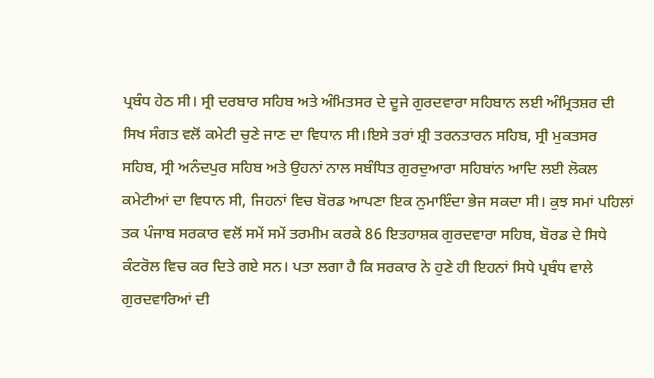ਪ੍ਰਬੰਧ ਹੇਠ ਸੀ। ਸ੍ਰੀ ਦਰਬਾਰ ਸਹਿਬ ਅਤੇ ਅੰਮਿਤਸਰ ਦੇ ਦੂਜੇ ਗੁਰਦਵਾਰਾ ਸਹਿਬਾਨ ਲਈ ਅੰਮ੍ਰਿਤਸ਼ਰ ਦੀ ਸਿਖ ਸੰਗਤ ਵਲੋਂ ਕਮੇਟੀ ਚੁਣੇ ਜਾਣ ਦਾ ਵਿਧਾਨ ਸੀ।ਇਸੇ ਤਰਾਂ ਸ਼੍ਰੀ ਤਰਨਤਾਰਨ ਸਹਿਬ, ਸ੍ਰੀ ਮੁਕਤਸਰ ਸਹਿਬ, ਸ੍ਰੀ ਅਨੰਦਪੁਰ ਸਹਿਬ ਅਤੇ ਉਹਨਾਂ ਨਾਲ ਸਬੰਧਿਤ ਗੁਰਦੁਆਰਾ ਸਹਿਬਾਂਨ ਆਦਿ ਲਈ ਲੋਕਲ ਕਮੇਟੀਆਂ ਦਾ ਵਿਧਾਨ ਸੀ, ਜਿਹਨਾਂ ਵਿਚ ਬੋਰਡ ਆਪਣਾ ਇਕ ਨੁਮਾਇੰਦਾ ਭੇਜ ਸਕਦਾ ਸੀ। ਕੁਝ ਸਮਾਂ ਪਹਿਲਾਂ ਤਕ ਪੰਜਾਬ ਸਰਕਾਰ ਵਲੋਂ ਸਮੇਂ ਸਮੇਂ ਤਰਮੀਮ ਕਰਕੇ 86 ਇਤਹਾਸ਼ਕ ਗੁਰਦਵਾਰਾ ਸਹਿਬ, ਬੋਰਡ ਦੇ ਸਿਧੇ ਕੰਟਰੋਲ ਵਿਚ ਕਰ ਦਿਤੇ ਗਏ ਸਨ। ਪਤਾ ਲਗਾ ਹੈ ਕਿ ਸਰਕਾਰ ਨੇ ਹੁਣੇ ਹੀ ਇਹਨਾਂ ਸਿਧੇ ਪ੍ਰਬੰਧ ਵਾਲੇ ਗੁਰਦਵਾਰਿਆਂ ਦੀ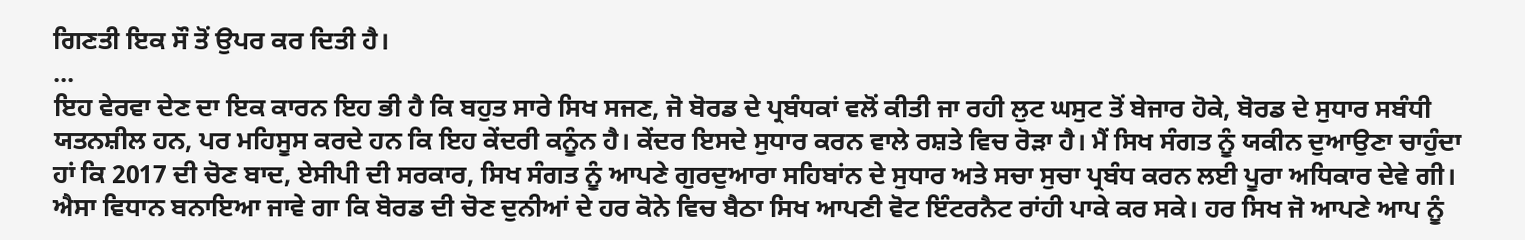ਗਿਣਤੀ ਇਕ ਸੌ ਤੋਂ ਉਪਰ ਕਰ ਦਿਤੀ ਹੈ।
...
ਇਹ ਵੇਰਵਾ ਦੇਣ ਦਾ ਇਕ ਕਾਰਨ ਇਹ ਭੀ ਹੈ ਕਿ ਬਹੁਤ ਸਾਰੇ ਸਿਖ ਸਜਣ, ਜੋ ਬੋਰਡ ਦੇ ਪ੍ਰਬੰਧਕਾਂ ਵਲੋਂ ਕੀਤੀ ਜਾ ਰਹੀ ਲੁਟ ਘਸੁਟ ਤੋਂ ਬੇਜਾਰ ਹੋਕੇ, ਬੋਰਡ ਦੇ ਸੁਧਾਰ ਸਬੰਧੀ ਯਤਨਸ਼ੀਲ ਹਨ, ਪਰ ਮਹਿਸੂਸ ਕਰਦੇ ਹਨ ਕਿ ਇਹ ਕੇਂਦਰੀ ਕਨੂੰਨ ਹੈ। ਕੇਂਦਰ ਇਸਦੇ ਸੁਧਾਰ ਕਰਨ ਵਾਲੇ ਰਸ਼ਤੇ ਵਿਚ ਰੋੜਾ ਹੈ। ਮੈਂ ਸਿਖ ਸੰਗਤ ਨੂੰ ਯਕੀਨ ਦੁਆਉਣਾ ਚਾਹੁੰਦਾ ਹਾਂ ਕਿ 2017 ਦੀ ਚੋਣ ਬਾਦ, ਏਸੀਪੀ ਦੀ ਸਰਕਾਰ, ਸਿਖ ਸੰਗਤ ਨੂੰ ਆਪਣੇ ਗੁਰਦੁਆਰਾ ਸਹਿਬਾਂਨ ਦੇ ਸੁਧਾਰ ਅਤੇ ਸਚਾ ਸੁਚਾ ਪ੍ਰਬੰਧ ਕਰਨ ਲਈ ਪੂਰਾ ਅਧਿਕਾਰ ਦੇਵੇ ਗੀ। ਐਸਾ ਵਿਧਾਨ ਬਨਾਇਆ ਜਾਵੇ ਗਾ ਕਿ ਬੋਰਡ ਦੀ ਚੋਣ ਦੁਨੀਆਂ ਦੇ ਹਰ ਕੋਨੇ ਵਿਚ ਬੈਠਾ ਸਿਖ ਆਪਣੀ ਵੋਟ ਇੰਟਰਨੈਟ ਰਾਂਹੀ ਪਾਕੇ ਕਰ ਸਕੇ। ਹਰ ਸਿਖ ਜੋ ਆਪਣੇ ਆਪ ਨੂੰ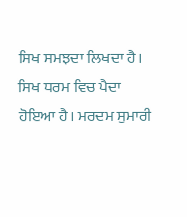ਸਿਖ ਸਮਝਦਾ ਲਿਖਦਾ ਹੈ। ਸਿਖ ਧਰਮ ਵਿਚ ਪੈਦਾ ਹੋਇਆ ਹੈ। ਮਰਦਮ ਸੁਮਾਰੀ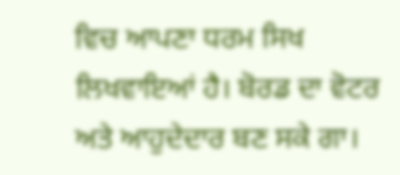ਵਿਚ ਆਪਣਾ ਧਰਮ ਸਿਖ ਲਿਖਵਾਇਆਂ ਹੈ। ਬੋਰਡ ਦਾ ਵੋਟਰ ਅਤੇ ਆਹੁਦੇਦਾਰ ਬਣ ਸਕੇ ਗਾ।